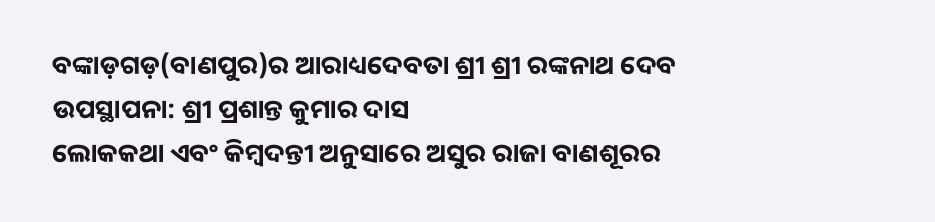ବଙ୍କାଡ଼ଗଡ଼(ବାଣପୁର)ର ଆରାଧ୍ୟଦେବତା ଶ୍ରୀ ଶ୍ରୀ ରଙ୍କନାଥ ଦେବ
ଉପସ୍ଥାପନା: ଶ୍ରୀ ପ୍ରଶାନ୍ତ କୁମାର ଦାସ
ଲୋକକଥା ଏବଂ କିମ୍ବଦନ୍ତୀ ଅନୁସାରେ ଅସୁର ରାଜା ବାଣଶୂରର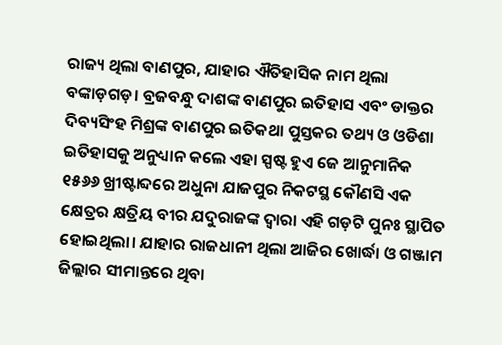ରାଜ୍ୟ ଥିଲା ବାଣପୁର, ଯାହାର ଐତିହାସିକ ନାମ ଥିଲା ବଙ୍କାଡ଼ଗଡ଼। ବ୍ରଜବନ୍ଧୁ ଦାଶଙ୍କ ବାଣପୁର ଇତିହାସ ଏବଂ ଡାକ୍ତର ଦିବ୍ୟସିଂହ ମିଶ୍ରଙ୍କ ବାଣପୁର ଇତିକଥା ପୁସ୍ତକର ତଥ୍ୟ ଓ ଓଡିଶା ଇତିହାସକୁ ଅନୁଧ୍ୟାନ କଲେ ଏହା ସ୍ପଷ୍ଟ ହୁଏ ଜେ ଆନୁମାନିକ ୧୫୬୬ ଖ୍ରୀଷ୍ଟାବ୍ଦରେ ଅଧୁନା ଯାଜପୁର ନିକଟସ୍ଥ କୌଣସି ଏକ କ୍ଷେତ୍ରର କ୍ଷତ୍ରିୟ ବୀର ଯଦୁରାଜଙ୍କ ଦ୍ୱାରା ଏହି ଗଡ଼ଟି ପୁନଃ ସ୍ଥାପିତ ହୋଇଥିଲା। ଯାହାର ରାଜଧାନୀ ଥିଲା ଆଜିର ଖୋର୍ଦ୍ଧା ଓ ଗଞ୍ଜାମ ଜିଲ୍ଲାର ସୀମାନ୍ତରେ ଥିବା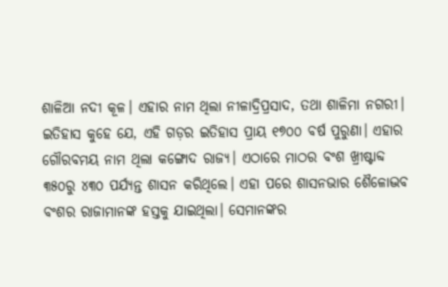ଶାଳିଆ ନଦୀ କୂଳ। ଏହାର ନାମ ଥିଲା ନୀଳାଦ୍ରିପ୍ରସାଦ, ତଥା ଶାଳିମା ନଗରୀ।
ଇତିହାସ କୁହେ ଯେ, ଏହି ଗଡ଼ର ଇତିହାସ ପ୍ରାୟ ୧୭୦୦ ବର୍ଷ ପୁରୁଣା। ଏହାର ଗୌରବମୟ ନାମ ଥିଲା କଙ୍ଗୋଦ ରାଜ୍ୟ। ଏଠାରେ ମାଠର ବଂଶ ଖ୍ରୀଷ୍ଟାବ୍ଦ ୩୫୦ରୁ ୪୩୦ ପର୍ଯ୍ୟନ୍ତ ଶାସନ କରିଥିଲେ। ଏହା ପରେ ଶାସନଭାର ଶୈଳୋଦ୍ଭବ ବଂଶର ରାଜାମାନଙ୍କ ହସ୍ତକୁ ଯାଇଥିଲା। ସେମାନଙ୍କର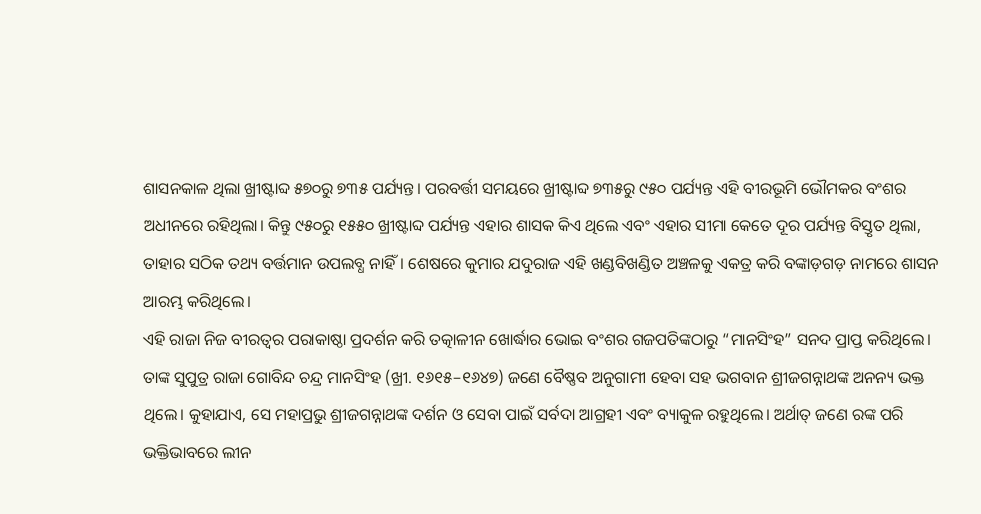ଶାସନକାଳ ଥିଲା ଖ୍ରୀଷ୍ଟାବ୍ଦ ୫୭୦ରୁ ୭୩୫ ପର୍ଯ୍ୟନ୍ତ। ପରବର୍ତ୍ତୀ ସମୟରେ ଖ୍ରୀଷ୍ଟାବ୍ଦ ୭୩୫ରୁ ୯୫୦ ପର୍ଯ୍ୟନ୍ତ ଏହି ବୀରଭୂମି ଭୌମକର ବଂଶର ଅଧୀନରେ ରହିଥିଲା। କିନ୍ତୁ ୯୫୦ରୁ ୧୫୫୦ ଖ୍ରୀଷ୍ଟାବ୍ଦ ପର୍ଯ୍ୟନ୍ତ ଏହାର ଶାସକ କିଏ ଥିଲେ ଏବଂ ଏହାର ସୀମା କେତେ ଦୂର ପର୍ଯ୍ୟନ୍ତ ବିସ୍ତୃତ ଥିଲା, ତାହାର ସଠିକ ତଥ୍ୟ ବର୍ତ୍ତମାନ ଉପଲବ୍ଧ ନାହିଁ। ଶେଷରେ କୁମାର ଯଦୁରାଜ ଏହି ଖଣ୍ଡବିଖଣ୍ଡିତ ଅଞ୍ଚଳକୁ ଏକତ୍ର କରି ବଙ୍କାଡ଼ଗଡ଼ ନାମରେ ଶାସନ ଆରମ୍ଭ କରିଥିଲେ।
ଏହି ରାଜା ନିଜ ବୀରତ୍ୱର ପରାକାଷ୍ଠା ପ୍ରଦର୍ଶନ କରି ତତ୍କାଳୀନ ଖୋର୍ଦ୍ଧାର ଭୋଇ ବଂଶର ଗଜପତିଙ୍କଠାରୁ “ମାନସିଂହ” ସନଦ ପ୍ରାପ୍ତ କରିଥିଲେ। ତାଙ୍କ ସୁପୁତ୍ର ରାଜା ଗୋବିନ୍ଦ ଚନ୍ଦ୍ର ମାନସିଂହ (ଖ୍ରୀ. ୧୬୧୫–୧୬୪୭) ଜଣେ ବୈଷ୍ଣବ ଅନୁଗାମୀ ହେବା ସହ ଭଗବାନ ଶ୍ରୀଜଗନ୍ନାଥଙ୍କ ଅନନ୍ୟ ଭକ୍ତ ଥିଲେ। କୁହାଯାଏ, ସେ ମହାପ୍ରଭୁ ଶ୍ରୀଜଗନ୍ନାଥଙ୍କ ଦର୍ଶନ ଓ ସେବା ପାଇଁ ସର୍ବଦା ଆଗ୍ରହୀ ଏବଂ ବ୍ୟାକୁଳ ରହୁଥିଲେ। ଅର୍ଥାତ୍ ଜଣେ ରଙ୍କ ପରି ଭକ୍ତିଭାବରେ ଲୀନ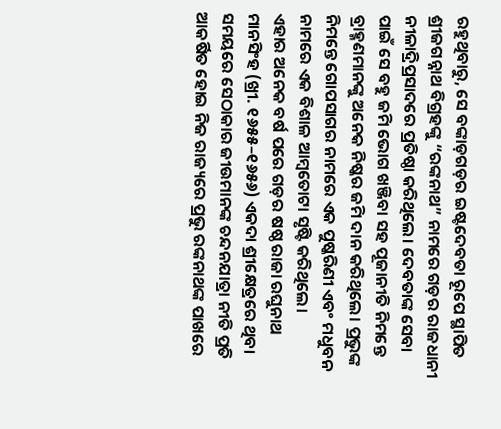ରହୁଥିବାରୁ, ସେ ବଙ୍କାଡ଼ଗଡ଼ର ଇଷ୍ଟଦେବତା ରୂପେ ସ୍ଥାପିତ ଶ୍ରୀଜଗନ୍ନାଥ ବିଗ୍ରହଙ୍କୁ “ରଙ୍କନାଥ” ନାମରେ ଗଡ଼ର ରାଜଧାନୀ ନୀଳାଦ୍ରିପ୍ରସାଦରେ ପ୍ରତିଷ୍ଠା କରିଥିଲେ। ଦେବତାଙ୍କ ସେବା ପାଇଁ ସେ ବହୁ ଜମି ଭୋଗ ଖଞ୍ଜିବା ସହ ପୂଜାନୀତି ନିମନ୍ତେ ବ୍ରାହ୍ମଣମାନଙ୍କୁ ଅନେକ ନିଷ୍କର ଜମି ଦାନ କରିଥିଲେ। ପ୍ରଭୁଙ୍କ ନିମନ୍ତେ ଗୋପସାଗର ନାମରେ ଏକ ପୁଷ୍କରିଣୀ ଏବଂ ମଧୁବନ ନାମରେ ଏକ ବିଶାଳ ଆମ୍ବତୋଟା ସୃଷ୍ଟି କରିଥିଲେ।
ଏହାର ଅନେକ ବର୍ଷ ପରେ ଗଡ଼ର ଷଷ୍ଠ ରାଜା ରଘୁନାଥ ମାନସିଂହ (ଖ୍ରୀ. ୧୬୫୫–୧୬୫୬) ଏକଦା ଶ୍ରୀକ୍ଷେତ୍ରରେ ଥିବା ସମୟରେ ସେଠାକାର ଜୀଉମାନଙ୍କ ଚନ୍ଦନଯାତ୍ରା ନୀତି ପ୍ରତି ଆକର୍ଷିତ ହୋଇ ନିଜ ରାଜ୍ୟରେ ପ୍ରଭୁ ରଙ୍କନାଥଙ୍କ ପାଖରେ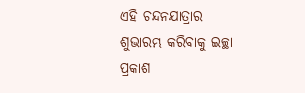ଏହି ଚନ୍ଦନଯାତ୍ରାର ଶୁଭାରମ୍ଭ କରିବାକୁ ଇଚ୍ଛା ପ୍ରକାଶ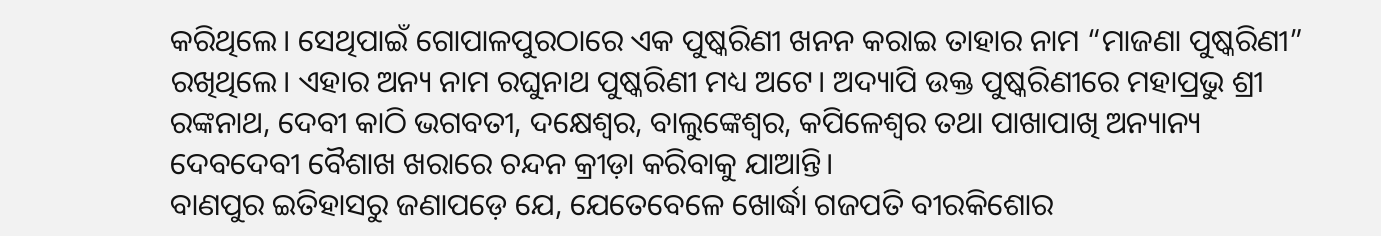କରିଥିଲେ। ସେଥିପାଇଁ ଗୋପାଳପୁରଠାରେ ଏକ ପୁଷ୍କରିଣୀ ଖନନ କରାଇ ତାହାର ନାମ “ମାଜଣା ପୁଷ୍କରିଣୀ” ରଖିଥିଲେ। ଏହାର ଅନ୍ୟ ନାମ ରଘୁନାଥ ପୁଷ୍କରିଣୀ ମଧ୍ୟ ଅଟେ। ଅଦ୍ୟାପି ଉକ୍ତ ପୁଷ୍କରିଣୀରେ ମହାପ୍ରଭୁ ଶ୍ରୀ ରଙ୍କନାଥ, ଦେବୀ କାଠି ଭଗବତୀ, ଦକ୍ଷେଶ୍ୱର, ବାଲୁଙ୍କେଶ୍ୱର, କପିଳେଶ୍ୱର ତଥା ପାଖାପାଖି ଅନ୍ୟାନ୍ୟ ଦେବଦେବୀ ବୈଶାଖ ଖରାରେ ଚନ୍ଦନ କ୍ରୀଡ଼ା କରିବାକୁ ଯାଆନ୍ତି।
ବାଣପୁର ଇତିହାସରୁ ଜଣାପଡ଼େ ଯେ, ଯେତେବେଳେ ଖୋର୍ଦ୍ଧା ଗଜପତି ବୀରକିଶୋର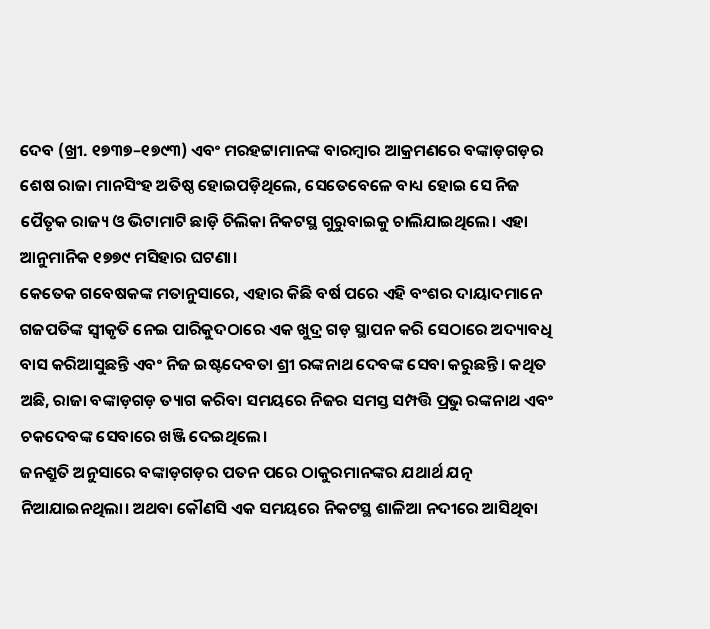ଦେବ (ଖ୍ରୀ. ୧୭୩୭–୧୭୯୩) ଏବଂ ମରହଟ୍ଟାମାନଙ୍କ ବାରମ୍ବାର ଆକ୍ରମଣରେ ବଙ୍କାଡ଼ଗଡ଼ର ଶେଷ ରାଜା ମାନସିଂହ ଅତିଷ୍ଠ ହୋଇପଡ଼ିଥିଲେ, ସେତେବେଳେ ବାଧ୍ୟ ହୋଇ ସେ ନିଜ ପୈତୃକ ରାଜ୍ୟ ଓ ଭିଟାମାଟି ଛାଡ଼ି ଚିଲିକା ନିକଟସ୍ଥ ଗୁରୁବାଇକୁ ଚାଲିଯାଇଥିଲେ। ଏହା ଆନୁମାନିକ ୧୭୭୯ ମସିହାର ଘଟଣା।
କେତେକ ଗବେଷକଙ୍କ ମତାନୁସାରେ, ଏହାର କିଛି ବର୍ଷ ପରେ ଏହି ବଂଶର ଦାୟାଦମାନେ ଗଜପତିଙ୍କ ସ୍ୱୀକୃତି ନେଇ ପାରିକୁଦଠାରେ ଏକ ଖୁଦ୍ର ଗଡ଼ ସ୍ଥାପନ କରି ସେଠାରେ ଅଦ୍ୟାବଧି ବାସ କରିଆସୁଛନ୍ତି ଏବଂ ନିଜ ଇଷ୍ଟଦେବତା ଶ୍ରୀ ରଙ୍କନାଥ ଦେବଙ୍କ ସେବା କରୁଛନ୍ତି। କଥିତ ଅଛି, ରାଜା ବଙ୍କାଡ଼ଗଡ଼ ତ୍ୟାଗ କରିବା ସମୟରେ ନିଜର ସମସ୍ତ ସମ୍ପତ୍ତି ପ୍ରଭୁ ରଙ୍କନାଥ ଏବଂ ଚକଦେବଙ୍କ ସେବାରେ ଖଞ୍ଜି ଦେଇଥିଲେ।
ଜନଶ୍ରୁତି ଅନୁସାରେ ବଙ୍କାଡ଼ଗଡ଼ର ପତନ ପରେ ଠାକୁରମାନଙ୍କର ଯଥାର୍ଥ ଯତ୍ନ ନିଆଯାଇନଥିଲା। ଅଥବା କୌଣସି ଏକ ସମୟରେ ନିକଟସ୍ଥ ଶାଳିଆ ନଦୀରେ ଆସିଥିବା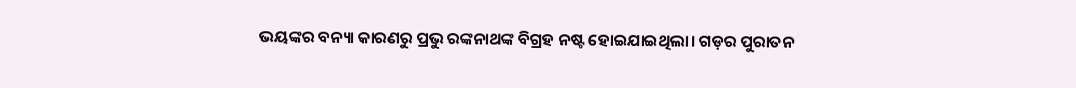ଭୟଙ୍କର ବନ୍ୟା କାରଣରୁ ପ୍ରଭୁ ରଙ୍କନାଥଙ୍କ ବିଗ୍ରହ ନଷ୍ଟ ହୋଇଯାଇଥିଲା। ଗଡ଼ର ପୁରାତନ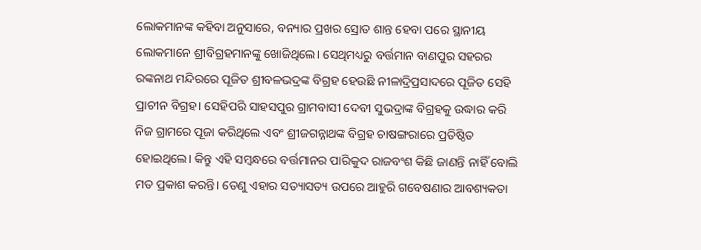ଲୋକମାନଙ୍କ କହିବା ଅନୁସାରେ, ବନ୍ୟାର ପ୍ରଖର ସ୍ରୋତ ଶାନ୍ତ ହେବା ପରେ ସ୍ଥାନୀୟ ଲୋକମାନେ ଶ୍ରୀବିଗ୍ରହମାନଙ୍କୁ ଖୋଜିଥିଲେ। ସେଥିମଧ୍ୟରୁ ବର୍ତ୍ତମାନ ବାଣପୁର ସହରର ରଙ୍କନାଥ ମନ୍ଦିରରେ ପୂଜିତ ଶ୍ରୀବଳଭଦ୍ରଙ୍କ ବିଗ୍ରହ ହେଉଛି ନୀଳାଦ୍ରିପ୍ରସାଦରେ ପୂଜିତ ସେହି ପ୍ରାଚୀନ ବିଗ୍ରହ। ସେହିପରି ସାହସପୁର ଗ୍ରାମବାସୀ ଦେବୀ ସୁଭଦ୍ରାଙ୍କ ବିଗ୍ରହକୁ ଉଦ୍ଧାର କରି ନିଜ ଗ୍ରାମରେ ପୂଜା କରିଥିଲେ ଏବଂ ଶ୍ରୀଜଗନ୍ନାଥଙ୍କ ବିଗ୍ରହ ଚାଷଙ୍ଗରାରେ ପ୍ରତିଷ୍ଠିତ ହୋଇଥିଲେ। କିନ୍ତୁ ଏହି ସମ୍ବନ୍ଧରେ ବର୍ତ୍ତମାନର ପାରିକୁଦ ରାଜବଂଶ କିଛି ଜାଣନ୍ତି ନାହିଁ ବୋଲି ମତ ପ୍ରକାଶ କରନ୍ତି। ତେଣୁ ଏହାର ସତ୍ୟାସତ୍ୟ ଉପରେ ଆହୁରି ଗବେଷଣାର ଆବଶ୍ୟକତା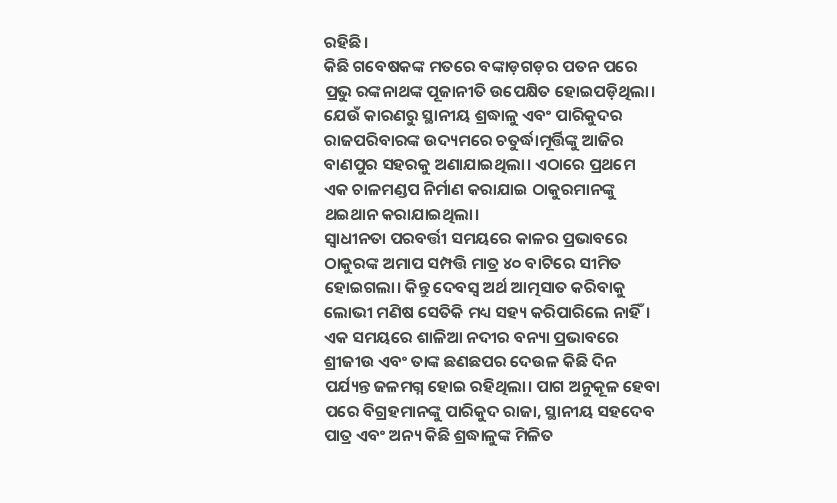ରହିଛି।
କିଛି ଗବେଷକଙ୍କ ମତରେ ବଙ୍କାଡ଼ଗଡ଼ର ପତନ ପରେ ପ୍ରଭୁ ରଙ୍କନାଥଙ୍କ ପୂଜାନୀତି ଉପେକ୍ଷିତ ହୋଇପଡ଼ିଥିଲା। ଯେଉଁ କାରଣରୁ ସ୍ଥାନୀୟ ଶ୍ରଦ୍ଧାଳୁ ଏବଂ ପାରିକୁଦର ରାଜପରିବାରଙ୍କ ଉଦ୍ୟମରେ ଚତୁର୍ଦ୍ଧାମୂର୍ତ୍ତିଙ୍କୁ ଆଜିର ବାଣପୁର ସହରକୁ ଅଣାଯାଇଥିଲା। ଏଠାରେ ପ୍ରଥମେ ଏକ ଚାଳମଣ୍ଡପ ନିର୍ମାଣ କରାଯାଇ ଠାକୁରମାନଙ୍କୁ ଥଇଥାନ କରାଯାଇଥିଲା।
ସ୍ୱାଧୀନତା ପରବର୍ତ୍ତୀ ସମୟରେ କାଳର ପ୍ରଭାବରେ ଠାକୁରଙ୍କ ଅମାପ ସମ୍ପତ୍ତି ମାତ୍ର ୪୦ ବାଟିରେ ସୀମିତ ହୋଇଗଲା। କିନ୍ତୁ ଦେବସ୍ୱ ଅର୍ଥ ଆତ୍ମସାତ କରିବାକୁ ଲୋଭୀ ମଣିଷ ସେତିକି ମଧ୍ୟ ସହ୍ୟ କରିପାରିଲେ ନାହିଁ। ଏକ ସମୟରେ ଶାଳିଆ ନଦୀର ବନ୍ୟା ପ୍ରଭାବରେ ଶ୍ରୀଜୀଉ ଏବଂ ତାଙ୍କ ଛଣଛପର ଦେଉଳ କିଛି ଦିନ ପର୍ଯ୍ୟନ୍ତ ଜଳମଗ୍ନ ହୋଇ ରହିଥିଲା। ପାଗ ଅନୁକୂଳ ହେବା ପରେ ବିଗ୍ରହମାନଙ୍କୁ ପାରିକୁଦ ରାଜା, ସ୍ଥାନୀୟ ସହଦେବ ପାତ୍ର ଏବଂ ଅନ୍ୟ କିଛି ଶ୍ରଦ୍ଧାଳୁଙ୍କ ମିଳିତ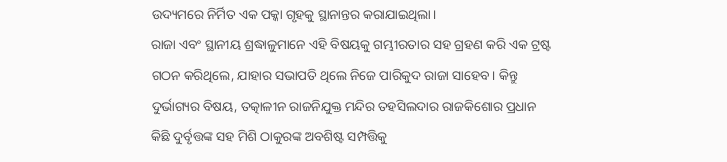ଉଦ୍ୟମରେ ନିର୍ମିତ ଏକ ପକ୍କା ଗୃହକୁ ସ୍ଥାନାନ୍ତର କରାଯାଇଥିଲା।
ରାଜା ଏବଂ ସ୍ଥାନୀୟ ଶ୍ରଦ୍ଧାଳୁମାନେ ଏହି ବିଷୟକୁ ଗମ୍ଭୀରତାର ସହ ଗ୍ରହଣ କରି ଏକ ଟ୍ରଷ୍ଟ ଗଠନ କରିଥିଲେ, ଯାହାର ସଭାପତି ଥିଲେ ନିଜେ ପାରିକୁଦ ରାଜା ସାହେବ। କିନ୍ତୁ ଦୁର୍ଭାଗ୍ୟର ବିଷୟ, ତତ୍କାଳୀନ ରାଜନିଯୁକ୍ତ ମନ୍ଦିର ତହସିଲଦାର ରାଜକିଶୋର ପ୍ରଧାନ କିଛି ଦୁର୍ବୃତ୍ତଙ୍କ ସହ ମିଶି ଠାକୁରଙ୍କ ଅବଶିଷ୍ଟ ସମ୍ପତ୍ତିକୁ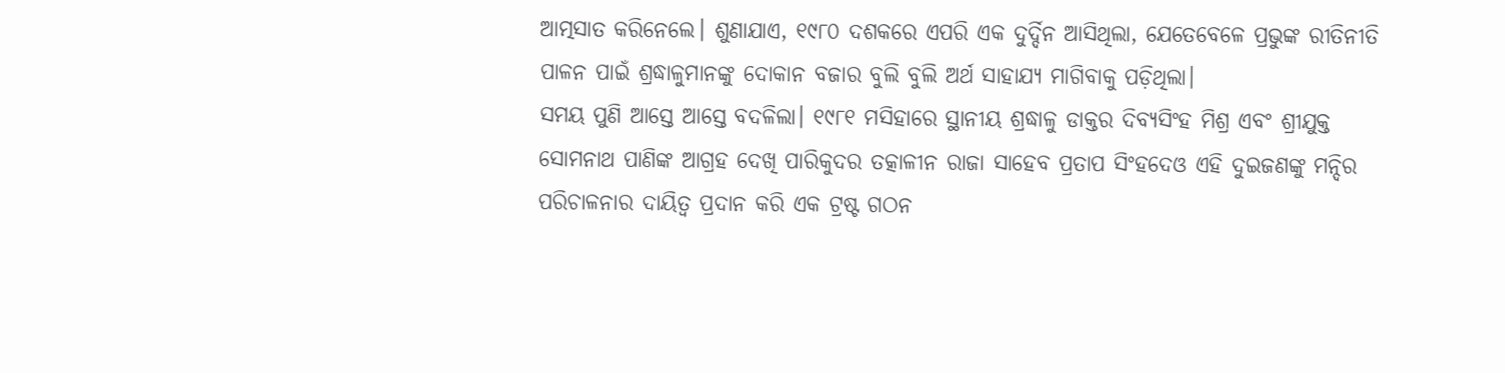ଆତ୍ମସାତ କରିନେଲେ। ଶୁଣାଯାଏ, ୧୯୮୦ ଦଶକରେ ଏପରି ଏକ ଦୁର୍ଦ୍ଦିନ ଆସିଥିଲା, ଯେତେବେଳେ ପ୍ରଭୁଙ୍କ ରୀତିନୀତି ପାଳନ ପାଇଁ ଶ୍ରଦ୍ଧାଳୁମାନଙ୍କୁ ଦୋକାନ ବଜାର ବୁଲି ବୁଲି ଅର୍ଥ ସାହାଯ୍ୟ ମାଗିବାକୁ ପଡ଼ିଥିଲା।
ସମୟ ପୁଣି ଆସ୍ତେ ଆସ୍ତେ ବଦଳିଲା। ୧୯୮୧ ମସିହାରେ ସ୍ଥାନୀୟ ଶ୍ରଦ୍ଧାଳୁ ଡାକ୍ତର ଦିବ୍ୟସିଂହ ମିଶ୍ର ଏବଂ ଶ୍ରୀଯୁକ୍ତ ସୋମନାଥ ପାଣିଙ୍କ ଆଗ୍ରହ ଦେଖି ପାରିକୁଦର ତତ୍କାଳୀନ ରାଜା ସାହେବ ପ୍ରତାପ ସିଂହଦେଓ ଏହି ଦୁଇଜଣଙ୍କୁ ମନ୍ଦିର ପରିଚାଳନାର ଦାୟିତ୍ୱ ପ୍ରଦାନ କରି ଏକ ଟ୍ରଷ୍ଟ ଗଠନ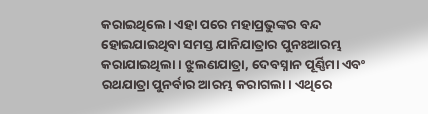କରାଇଥିଲେ। ଏହା ପରେ ମହାପ୍ରଭୁଙ୍କର ବନ୍ଦ ହୋଇଯାଇଥିବା ସମସ୍ତ ଯାନିଯାତ୍ରାର ପୁନଃଆରମ୍ଭ କରାଯାଇଥିଲା। ଝୁଲଣଯାତ୍ରା, ଦେବସ୍ନାନ ପୂର୍ଣ୍ଣିମା ଏବଂ ରଥଯାତ୍ରା ପୁନର୍ବାର ଆରମ୍ଭ କରାଗଲା। ଏଥିରେ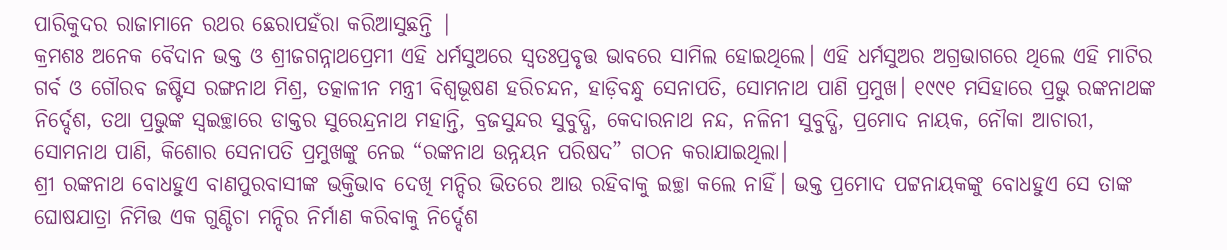ପାରିକୁଦର ରାଜାମାନେ ରଥର ଛେରାପହଁରା କରିଆସୁଛନ୍ତି |
କ୍ରମଶଃ ଅନେକ ବୈଦାନ ଭକ୍ତ ଓ ଶ୍ରୀଜଗନ୍ନାଥପ୍ରେମୀ ଏହି ଧର୍ମସୁଅରେ ସ୍ୱତଃପ୍ରବୃତ୍ତ ଭାବରେ ସାମିଲ ହୋଇଥିଲେ। ଏହି ଧର୍ମସୁଅର ଅଗ୍ରଭାଗରେ ଥିଲେ ଏହି ମାଟିର ଗର୍ବ ଓ ଗୌରବ ଜଷ୍ଟିସ ରଙ୍ଗନାଥ ମିଶ୍ର, ତତ୍କାଳୀନ ମନ୍ତ୍ରୀ ବିଶ୍ୱଭୂଷଣ ହରିଚନ୍ଦନ, ହାଡ଼ିବନ୍ଧୁ ସେନାପତି, ସୋମନାଥ ପାଣି ପ୍ରମୁଖ। ୧୯୯୧ ମସିହାରେ ପ୍ରଭୁ ରଙ୍କନାଥଙ୍କ ନିର୍ଦ୍ଦେଶ, ତଥା ପ୍ରଭୁଙ୍କ ସ୍ୱଇଚ୍ଛାରେ ଡାକ୍ତର ସୁରେନ୍ଦ୍ରନାଥ ମହାନ୍ତି, ବ୍ରଜସୁନ୍ଦର ସୁବୁଦ୍ଧି, କେଦାରନାଥ ନନ୍ଦ, ନଳିନୀ ସୁବୁଦ୍ଧି, ପ୍ରମୋଦ ନାୟକ, ନୌକା ଆଚାରୀ, ସୋମନାଥ ପାଣି, କିଶୋର ସେନାପତି ପ୍ରମୁଖଙ୍କୁ ନେଇ “ରଙ୍କନାଥ ଉନ୍ନୟନ ପରିଷଦ” ଗଠନ କରାଯାଇଥିଲା।
ଶ୍ରୀ ରଙ୍କନାଥ ବୋଧହୁଏ ବାଣପୁରବାସୀଙ୍କ ଭକ୍ତିଭାବ ଦେଖି ମନ୍ଦିର ଭିତରେ ଆଉ ରହିବାକୁ ଇଚ୍ଛା କଲେ ନାହିଁ। ଭକ୍ତ ପ୍ରମୋଦ ପଟ୍ଟନାୟକଙ୍କୁ ବୋଧହୁଏ ସେ ତାଙ୍କ ଘୋଷଯାତ୍ରା ନିମିତ୍ତ ଏକ ଗୁଣ୍ଡିଚା ମନ୍ଦିର ନିର୍ମାଣ କରିବାକୁ ନିର୍ଦ୍ଦେଶ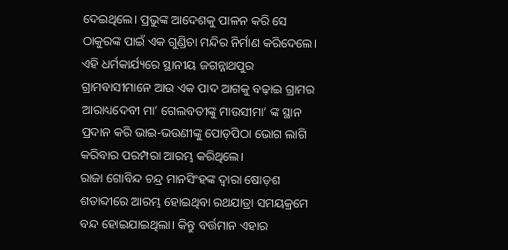ଦେଇଥିଲେ। ପ୍ରଭୁଙ୍କ ଆଦେଶକୁ ପାଳନ କରି ସେ ଠାକୁରଙ୍କ ପାଇଁ ଏକ ଗୁଣ୍ଡିଚା ମନ୍ଦିର ନିର୍ମାଣ କରିଦେଲେ। ଏହି ଧର୍ମକାର୍ଯ୍ୟରେ ସ୍ଥାନୀୟ ଜଗନ୍ନାଥପୁର ଗ୍ରାମବାସୀମାନେ ଆଉ ଏକ ପାଦ ଆଗକୁ ବଢ଼ାଇ ଗ୍ରାମର ଆରାଧ୍ୟଦେବୀ ମା’ ଗେଲବତୀଙ୍କୁ ମାଉସୀମା’ ଙ୍କ ସ୍ଥାନ ପ୍ରଦାନ କରି ଭାଇ-ଭଉଣୀଙ୍କୁ ପୋଡ଼ପିଠା ଭୋଗ ଲାଗି କରିବାର ପରମ୍ପରା ଆରମ୍ଭ କରିଥିଲେ।
ରାଜା ଗୋବିନ୍ଦ ଚନ୍ଦ୍ର ମାନସିଂହଙ୍କ ଦ୍ୱାରା ଷୋଡ଼ଶ ଶତାବ୍ଦୀରେ ଆରମ୍ଭ ହୋଇଥିବା ରଥଯାତ୍ରା ସମୟକ୍ରମେ ବନ୍ଦ ହୋଇଯାଇଥିଲା। କିନ୍ତୁ ବର୍ତ୍ତମାନ ଏହାର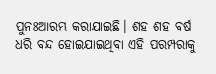ପୁନଃଆରମ୍ଭ କରାଯାଇଛି। ଶହ ଶହ ବର୍ଷ ଧରି ବନ୍ଦ ହୋଇଯାଇଥିବା ଏହି ପରମ୍ପରାକୁ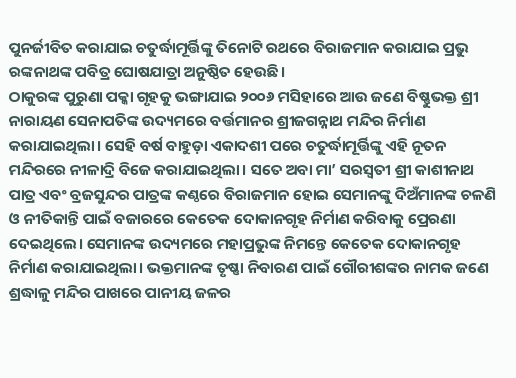ପୁନର୍ଜୀବିତ କରାଯାଇ ଚତୁର୍ଦ୍ଧାମୂର୍ତ୍ତିଙ୍କୁ ତିନୋଟି ରଥରେ ବିରାଜମାନ କରାଯାଇ ପ୍ରଭୁ ରଙ୍କନାଥଙ୍କ ପବିତ୍ର ଘୋଷଯାତ୍ରା ଅନୁଷ୍ଠିତ ହେଉଛି।
ଠାକୁରଙ୍କ ପୁରୁଣା ପକ୍କା ଗୃହକୁ ଭଙ୍ଗାଯାଇ ୨୦୦୬ ମସିହାରେ ଆଉ ଜଣେ ବିଷ୍ଣୁଭକ୍ତ ଶ୍ରୀ ନାରାୟଣ ସେନାପତିଙ୍କ ଉଦ୍ୟମରେ ବର୍ତ୍ତମାନର ଶ୍ରୀଜଗନ୍ନାଥ ମନ୍ଦିର ନିର୍ମାଣ କରାଯାଇଥିଲା। ସେହି ବର୍ଷ ବାହୁଡ଼ା ଏକାଦଶୀ ପରେ ଚତୁର୍ଦ୍ଧାମୂର୍ତ୍ତିଙ୍କୁ ଏହି ନୂତନ ମନ୍ଦିରରେ ନୀଳାଦ୍ରି ବିଜେ କରାଯାଇଥିଲା। ସତେ ଅବା ମା’ ସରସ୍ୱତୀ ଶ୍ରୀ କାଶୀନାଥ ପାତ୍ର ଏବଂ ବ୍ରଜସୁନ୍ଦର ପାତ୍ରଙ୍କ କଣ୍ଠରେ ବିରାଜମାନ ହୋଇ ସେମାନଙ୍କୁ ଦିଅଁମାନଙ୍କ ଚଳଣି ଓ ନୀତିକାନ୍ତି ପାଇଁ ବଜାରରେ କେତେକ ଦୋକାନଗୃହ ନିର୍ମାଣ କରିବାକୁ ପ୍ରେରଣା ଦେଇଥିଲେ। ସେମାନଙ୍କ ଉଦ୍ୟମରେ ମହାପ୍ରଭୁଙ୍କ ନିମନ୍ତେ କେତେକ ଦୋକାନଗୃହ ନିର୍ମାଣ କରାଯାଇଥିଲା। ଭକ୍ତମାନଙ୍କ ତୃଷ୍ଣା ନିବାରଣ ପାଇଁ ଗୌରୀଶଙ୍କର ନାମକ ଜଣେ ଶ୍ରଦ୍ଧାଳୁ ମନ୍ଦିର ପାଖରେ ପାନୀୟ ଜଳର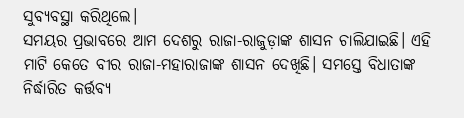ସୁବ୍ୟବସ୍ଥା କରିଥିଲେ।
ସମୟର ପ୍ରଭାବରେ ଆମ ଦେଶରୁ ରାଜା-ରାଜୁଡ଼ାଙ୍କ ଶାସନ ଚାଲିଯାଇଛି। ଏହି ମାଟି କେତେ ବୀର ରାଜା-ମହାରାଜାଙ୍କ ଶାସନ ଦେଖିଛି। ସମସ୍ତେ ବିଧାତାଙ୍କ ନିର୍ଦ୍ଧାରିତ କର୍ତ୍ତବ୍ୟ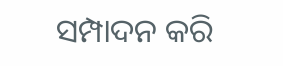ସମ୍ପାଦନ କରି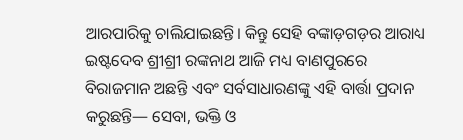ଆରପାରିକୁ ଚାଲିଯାଇଛନ୍ତି। କିନ୍ତୁ ସେହି ବଙ୍କାଡ଼ଗଡ଼ର ଆରାଧ୍ୟ ଇଷ୍ଟଦେବ ଶ୍ରୀଶ୍ରୀ ରଙ୍କନାଥ ଆଜି ମଧ୍ୟ ବାଣପୁରରେ ବିରାଜମାନ ଅଛନ୍ତି ଏବଂ ସର୍ବସାଧାରଣଙ୍କୁ ଏହି ବାର୍ତ୍ତା ପ୍ରଦାନ କରୁଛନ୍ତି— ସେବା, ଭକ୍ତି ଓ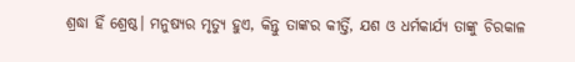ଶ୍ରଦ୍ଧା ହିଁ ଶ୍ରେଷ୍ଠ। ମନୁଷ୍ୟର ମୃତ୍ୟୁ ହୁଏ, କିନ୍ତୁ ତାଙ୍କର କୀର୍ତ୍ତି, ଯଶ ଓ ଧର୍ମକାର୍ଯ୍ୟ ତାଙ୍କୁ ଚିରକାଳ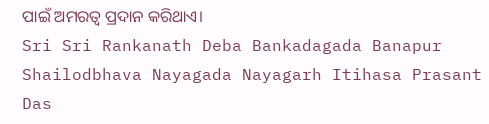ପାଇଁ ଅମରତ୍ୱ ପ୍ରଦାନ କରିଥାଏ।
Sri Sri Rankanath Deba Bankadagada Banapur Shailodbhava Nayagada Nayagarh Itihasa Prasant Das